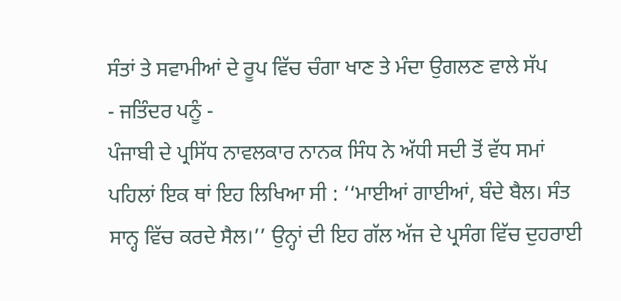ਸੰਤਾਂ ਤੇ ਸਵਾਮੀਆਂ ਦੇ ਰੂਪ ਵਿੱਚ ਚੰਗਾ ਖਾਣ ਤੇ ਮੰਦਾ ਉਗਲਣ ਵਾਲੇ ਸੱਪ
- ਜਤਿੰਦਰ ਪਨੂੰ -
ਪੰਜਾਬੀ ਦੇ ਪ੍ਰਸਿੱਧ ਨਾਵਲਕਾਰ ਨਾਨਕ ਸਿੰਧ ਨੇ ਅੱਧੀ ਸਦੀ ਤੋਂ ਵੱਧ ਸਮਾਂ ਪਹਿਲਾਂ ਇਕ ਥਾਂ ਇਹ ਲਿਖਿਆ ਸੀ : ‘‘ਮਾਈਆਂ ਗਾਈਆਂ, ਬੰਦੇ ਬੈਲ। ਸੰਤ ਸਾਨ੍ਹ ਵਿੱਚ ਕਰਦੇ ਸੈਲ।’’ ਉਨ੍ਹਾਂ ਦੀ ਇਹ ਗੱਲ ਅੱਜ ਦੇ ਪ੍ਰਸੰਗ ਵਿੱਚ ਦੁਹਰਾਈ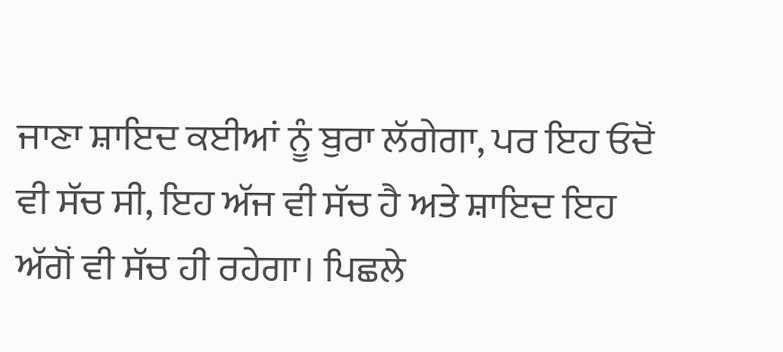ਜਾਣਾ ਸ਼ਾਇਦ ਕਈਆਂ ਨੂੰ ਬੁਰਾ ਲੱਗੇਗਾ, ਪਰ ਇਹ ਓਦੋਂ ਵੀ ਸੱਚ ਸੀ, ਇਹ ਅੱਜ ਵੀ ਸੱਚ ਹੈ ਅਤੇ ਸ਼ਾਇਦ ਇਹ ਅੱਗੋਂ ਵੀ ਸੱਚ ਹੀ ਰਹੇਗਾ। ਪਿਛਲੇ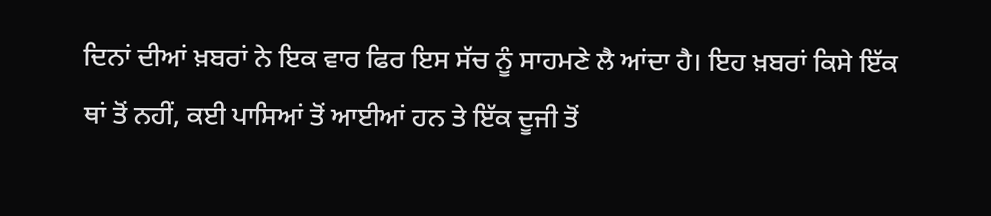ਦਿਨਾਂ ਦੀਆਂ ਖ਼ਬਰਾਂ ਨੇ ਇਕ ਵਾਰ ਫਿਰ ਇਸ ਸੱਚ ਨੂੰ ਸਾਹਮਣੇ ਲੈ ਆਂਦਾ ਹੈ। ਇਹ ਖ਼ਬਰਾਂ ਕਿਸੇ ਇੱਕ ਥਾਂ ਤੋਂ ਨਹੀਂ, ਕਈ ਪਾਸਿਆਂ ਤੋਂ ਆਈਆਂ ਹਨ ਤੇ ਇੱਕ ਦੂਜੀ ਤੋਂ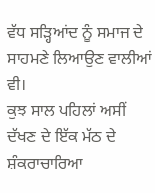ਵੱਧ ਸੜ੍ਹਿਆਂਦ ਨੂੰ ਸਮਾਜ ਦੇ ਸਾਹਮਣੇ ਲਿਆਉਣ ਵਾਲੀਆਂ ਵੀ।
ਕੁਝ ਸਾਲ ਪਹਿਲਾਂ ਅਸੀਂ ਦੱਖਣ ਦੇ ਇੱਕ ਮੱਠ ਦੇ ਸ਼ੰਕਰਾਚਾਰਿਆ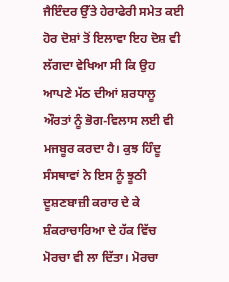ਜੈਇੰਦਰ ਉੱਤੇ ਹੇਰਾਫੇਰੀ ਸਮੇਤ ਕਈ ਹੋਰ ਦੋਸ਼ਾਂ ਤੋਂ ਇਲਾਵਾ ਇਹ ਦੋਸ਼ ਵੀ ਲੱਗਦਾ ਵੇਖਿਆ ਸੀ ਕਿ ਉਹ ਆਪਣੇ ਮੱਠ ਦੀਆਂ ਸ਼ਰਧਾਲੂ ਔਰਤਾਂ ਨੂੰ ਭੋਗ-ਵਿਲਾਸ ਲਈ ਵੀ ਮਜਬੂਰ ਕਰਦਾ ਹੈ। ਕੁਝ ਹਿੰਦੂ ਸੰਸਥਾਵਾਂ ਨੇ ਇਸ ਨੂੰ ਝੂਠੀ ਦੂਸ਼ਣਬਾਜ਼ੀ ਕਰਾਰ ਦੇ ਕੇ ਸ਼ੰਕਰਾਚਾਰਿਆ ਦੇ ਹੱਕ ਵਿੱਚ ਮੋਰਚਾ ਵੀ ਲਾ ਦਿੱਤਾ। ਮੋਰਚਾ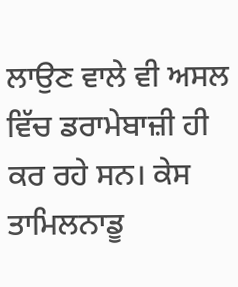ਲਾਉਣ ਵਾਲੇ ਵੀ ਅਸਲ ਵਿੱਚ ਡਰਾਮੇਬਾਜ਼ੀ ਹੀ ਕਰ ਰਹੇ ਸਨ। ਕੇਸ ਤਾਮਿਲਨਾਡੂ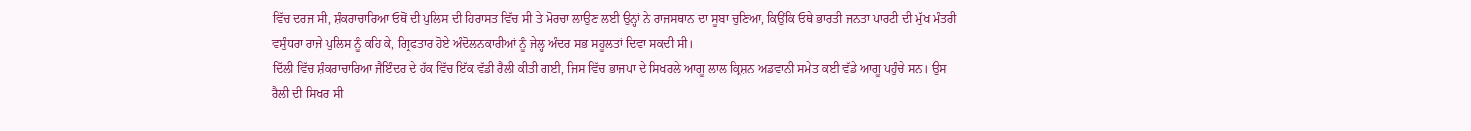ਵਿੱਚ ਦਰਜ ਸੀ, ਸ਼ੰਕਰਾਚਾਰਿਆ ਓਥੋਂ ਦੀ ਪੁਲਿਸ ਦੀ ਹਿਰਾਸਤ ਵਿੱਚ ਸੀ ਤੇ ਮੋਰਚਾ ਲਾਉਣ ਲਈ ਉਨ੍ਹਾਂ ਨੇ ਰਾਜਸਥਾਨ ਦਾ ਸੂਬਾ ਚੁਣਿਆ, ਕਿਉਂਕਿ ਓਥੇ ਭਾਰਤੀ ਜਨਤਾ ਪਾਰਟੀ ਦੀ ਮੁੱਖ ਮੰਤਰੀ ਵਸੁੰਧਰਾ ਰਾਜੇ ਪੁਲਿਸ ਨੂੰ ਕਹਿ ਕੇ, ਗ੍ਰਿਫਤਾਰ ਹੋਏ ਅੰਦੋਲਨਕਾਰੀਆਂ ਨੂੰ ਜੇਲ੍ਹ ਅੰਦਰ ਸਭ ਸਹੂਲਤਾਂ ਦਿਵਾ ਸਕਦੀ ਸੀ।
ਦਿੱਲੀ ਵਿੱਚ ਸ਼ੰਕਰਾਚਾਰਿਆ ਜੈਇੰਦਰ ਦੇ ਹੱਕ ਵਿੱਚ ਇੱਕ ਵੱਡੀ ਰੈਲੀ ਕੀਤੀ ਗਈ, ਜਿਸ ਵਿੱਚ ਭਾਜਪਾ ਦੇ ਸਿਖਰਲੇ ਆਗੂ ਲਾਲ ਕ੍ਰਿਸ਼ਨ ਅਡਵਾਨੀ ਸਮੇਤ ਕਈ ਵੱਡੇ ਆਗੂ ਪਹੁੰਚੇ ਸਨ। ਉਸ ਰੈਲੀ ਦੀ ਸਿਖਰ ਸੀ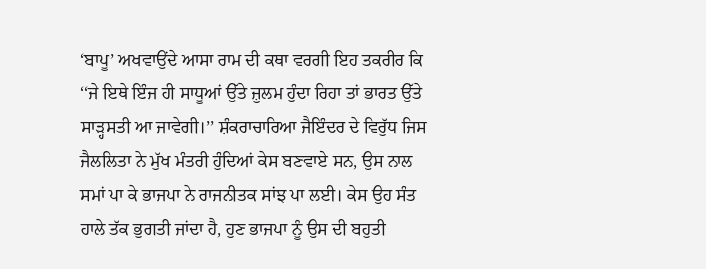‘ਬਾਪੂ’ ਅਖਵਾਉਂਦੇ ਆਸਾ ਰਾਮ ਦੀ ਕਥਾ ਵਰਗੀ ਇਹ ਤਕਰੀਰ ਕਿ ‘‘ਜੇ ਇਥੇ ਇੰਜ ਹੀ ਸਾਧੂਆਂ ਉੱਤੇ ਜ਼ੁਲਮ ਹੁੰਦਾ ਰਿਹਾ ਤਾਂ ਭਾਰਤ ਉੱਤੇ ਸਾੜ੍ਹਸਤੀ ਆ ਜਾਵੇਗੀ।’’ ਸ਼ੰਕਰਾਚਾਰਿਆ ਜੈਇੰਦਰ ਦੇ ਵਿਰੁੱਧ ਜਿਸ ਜੈਲਲਿਤਾ ਨੇ ਮੁੱਖ ਮੰਤਰੀ ਹੁੰਦਿਆਂ ਕੇਸ ਬਣਵਾਏ ਸਨ, ਉਸ ਨਾਲ ਸਮਾਂ ਪਾ ਕੇ ਭਾਜਪਾ ਨੇ ਰਾਜਨੀਤਕ ਸਾਂਝ ਪਾ ਲਈ। ਕੇਸ ਉਹ ਸੰਤ ਹਾਲੇ ਤੱਕ ਭੁਗਤੀ ਜਾਂਦਾ ਹੈ, ਹੁਣ ਭਾਜਪਾ ਨੂੰ ਉਸ ਦੀ ਬਹੁਤੀ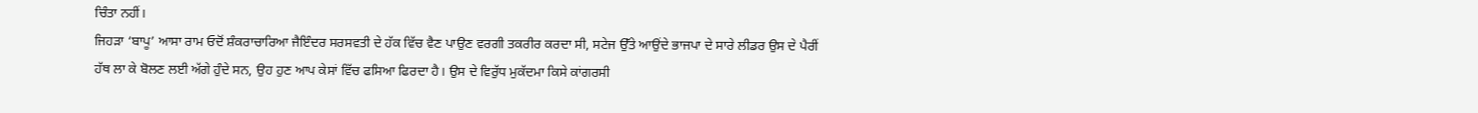ਚਿੰਤਾ ਨਹੀਂ।
ਜਿਹੜਾ ‘ਬਾਪੂ’ ਆਸਾ ਰਾਮ ਓਦੋਂ ਸ਼ੰਕਰਾਚਾਰਿਆ ਜੈਇੰਦਰ ਸਰਸਵਤੀ ਦੇ ਹੱਕ ਵਿੱਚ ਵੈਣ ਪਾਉਣ ਵਰਗੀ ਤਕਰੀਰ ਕਰਦਾ ਸੀ, ਸਟੇਜ ਉੱਤੇ ਆਉਂਦੇ ਭਾਜਪਾ ਦੇ ਸਾਰੇ ਲੀਡਰ ਉਸ ਦੇ ਪੈਰੀਂ ਹੱਥ ਲਾ ਕੇ ਬੋਲਣ ਲਈ ਅੱਗੇ ਹੁੰਦੇ ਸਨ, ਉਹ ਹੁਣ ਆਪ ਕੇਸਾਂ ਵਿੱਚ ਫਸਿਆ ਫਿਰਦਾ ਹੈ। ਉਸ ਦੇ ਵਿਰੁੱਧ ਮੁਕੱਦਮਾ ਕਿਸੇ ਕਾਂਗਰਸੀ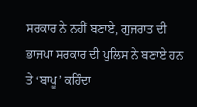ਸਰਕਾਰ ਨੇ ਨਹੀਂ ਬਣਾਏ, ਗੁਜਰਾਤ ਦੀ ਭਾਜਪਾ ਸਰਕਾਰ ਦੀ ਪੁਲਿਸ ਨੇ ਬਣਾਏ ਹਨ ਤੇ ‘ਬਾਪੂ’ ਕਹਿੰਦਾ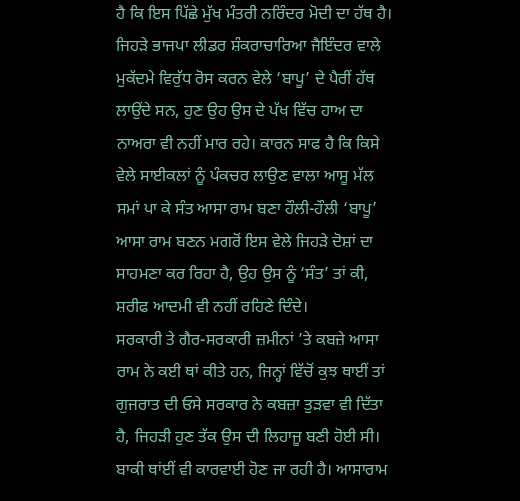ਹੈ ਕਿ ਇਸ ਪਿੱਛੇ ਮੁੱਖ ਮੰਤਰੀ ਨਰਿੰਦਰ ਮੋਦੀ ਦਾ ਹੱਥ ਹੈ। ਜਿਹੜੇ ਭਾਜਪਾ ਲੀਡਰ ਸ਼ੰਕਰਾਚਾਰਿਆ ਜੈਇੰਦਰ ਵਾਲੇ ਮੁਕੱਦਮੇ ਵਿਰੁੱਧ ਰੋਸ ਕਰਨ ਵੇਲੇ ‘ਬਾਪੂ’ ਦੇ ਪੈਰੀਂ ਹੱਥ ਲਾਉਂਦੇ ਸਨ, ਹੁਣ ਉਹ ਉਸ ਦੇ ਪੱਖ ਵਿੱਚ ਹਾਅ ਦਾ ਨਾਅਰਾ ਵੀ ਨਹੀਂ ਮਾਰ ਰਹੇ। ਕਾਰਨ ਸਾਫ ਹੈ ਕਿ ਕਿਸੇ ਵੇਲੇ ਸਾਈਕਲਾਂ ਨੂੰ ਪੰਕਚਰ ਲਾਉਣ ਵਾਲਾ ਆਸੂ ਮੱਲ ਸਮਾਂ ਪਾ ਕੇ ਸੰਤ ਆਸਾ ਰਾਮ ਬਣਾ ਹੌਲੀ-ਹੌਲੀ ‘ਬਾਪੂ’ ਆਸਾ ਰਾਮ ਬਣਨ ਮਗਰੋਂ ਇਸ ਵੇਲੇ ਜਿਹੜੇ ਦੋਸ਼ਾਂ ਦਾ ਸਾਹਮਣਾ ਕਰ ਰਿਹਾ ਹੈ, ਉਹ ਉਸ ਨੂੰ ‘ਸੰਤ’ ਤਾਂ ਕੀ, ਸ਼ਰੀਫ ਆਦਮੀ ਵੀ ਨਹੀਂ ਰਹਿਣੇ ਦਿੰਦੇ।
ਸਰਕਾਰੀ ਤੇ ਗੈਰ-ਸਰਕਾਰੀ ਜ਼ਮੀਨਾਂ ’ਤੇ ਕਬਜ਼ੇ ਆਸਾ ਰਾਮ ਨੇ ਕਈ ਥਾਂ ਕੀਤੇ ਹਨ, ਜਿਨ੍ਹਾਂ ਵਿੱਚੋਂ ਕੁਝ ਥਾਈਂ ਤਾਂ ਗੁਜਰਾਤ ਦੀ ਓਸੇ ਸਰਕਾਰ ਨੇ ਕਬਜ਼ਾ ਤੁੜਵਾ ਵੀ ਦਿੱਤਾ ਹੈ, ਜਿਹੜੀ ਹੁਣ ਤੱਕ ਉਸ ਦੀ ਲਿਹਾਜੂ ਬਣੀ ਹੋਈ ਸੀ। ਬਾਕੀ ਥਾਂਈਂ ਵੀ ਕਾਰਵਾਈ ਹੋਣ ਜਾ ਰਹੀ ਹੈ। ਆਸਾਰਾਮ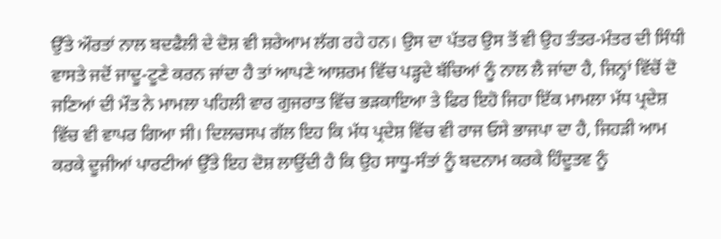ਉੱਤੇ ਔਰਤਾਂ ਨਾਲ ਬਦਫੈਲੀ ਦੇ ਦੋਸ਼ ਵੀ ਸ਼ਰੇਆਮ ਲੱਗ ਰਹੇ ਹਨ। ਉਸ ਦਾ ਪੱਤਰ ਉਸ ਤੋਂ ਵੀ ਉਹ ਤੰਤਰ-ਮੰਤਰ ਦੀ ਸਿੰਧੀ ਵਾਸਤੇ ਜਦੋਂ ਜਾਦੂ-ਟੂਣੇ ਕਰਨ ਜਾਂਦਾ ਹੈ ਤਾਂ ਆਪਣੇ ਆਸ਼ਰਮ ਵਿੱਚ ਪੜ੍ਹਦੇ ਬੱਚਿਆਂ ਨੂੰ ਨਾਲ ਲੈ ਜਾਂਦਾ ਹੈ, ਜਿਨ੍ਹਾਂ ਵਿੱਚੋਂ ਦੋ ਜਣਿਆਂ ਦੀ ਮੌਤ ਨੇ ਮਾਮਲਾ ਪਹਿਲੀ ਵਾਰ ਗੁਜਰਾਤ ਵਿੱਚ ਭੜਕਾਇਆ ਤੇ ਫਿਰ ਇਹੋ ਜਿਹਾ ਇੱਕ ਮਾਮਲਾ ਮੱਧ ਪ੍ਰਦੇਸ਼ ਵਿੱਚ ਵੀ ਵਾਪਰ ਗਿਆ ਸੀ। ਦਿਲਚਸਪ ਗੱਲ ਇਹ ਕਿ ਮੱਧ ਪ੍ਰਦੇਸ਼ ਵਿੱਚ ਵੀ ਰਾਜ ਓਸੇ ਭਾਜਪਾ ਦਾ ਹੈ, ਜਿਹੜੀ ਆਮ ਕਰਕੇ ਦੂਜੀਆਂ ਪਾਰਟੀਆਂ ਉੱਤੇ ਇਹ ਦੋਸ਼ ਲਾਉਂਦੀ ਹੈ ਕਿ ਉਹ ਸਾਧੂ-ਸੰਤਾਂ ਨੂੰ ਬਦਨਾਮ ਕਰਕੇ ਹਿੰਦੂਤਵ ਨੂੰ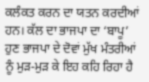ਕਲੰਕਤ ਕਰਨ ਦਾ ਯਤਨ ਕਰਦੀਆਂ ਹਨ। ਕੱਲ ਦਾ ਭਾਜਪਾ ਦਾ ‘ਬਾਪੂ’ ਹੁਣ ਭਾਜਪਾ ਦੇ ਦੋਵਾਂ ਮੁੱਖ ਮੰਤਰੀਆਂ ਨੂੰ ਮੁੜ-ਮੁੜ ਕੇ ਇਹ ਕਹਿ ਰਿਹਾ ਹੈ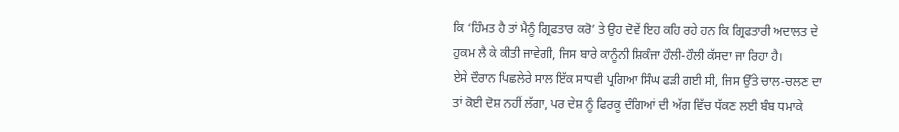ਕਿ ‘ਹਿੰਮਤ ਹੈ ਤਾਂ ਮੈਨੂੰ ਗ੍ਰਿਫਤਾਰ ਕਰੋ’ ਤੇ ਉਹ ਦੋਵੇਂ ਇਹ ਕਹਿ ਰਹੇ ਹਨ ਕਿ ਗ੍ਰਿਫਤਾਰੀ ਅਦਾਲਤ ਦੇ ਹੁਕਮ ਲੈ ਕੇ ਕੀਤੀ ਜਾਵੇਗੀ, ਜਿਸ ਬਾਰੇ ਕਾਨੂੰਨੀ ਸ਼ਿਕੰਜਾ ਹੌਲੀ-ਹੌਲੀ ਕੱਸਦਾ ਜਾ ਰਿਹਾ ਹੈ।
ਏਸੇ ਦੌਰਾਨ ਪਿਛਲੇਰੇ ਸਾਲ ਇੱਕ ਸਾਧਵੀ ਪ੍ਰਗਿਆ ਸਿੰਘ ਫੜੀ ਗਈ ਸੀ, ਜਿਸ ਉੱਤੇ ਚਾਲ-ਚਲਣ ਦਾ ਤਾਂ ਕੋਈ ਦੋਸ਼ ਨਹੀਂ ਲੱਗਾ, ਪਰ ਦੇਸ਼ ਨੂੰ ਫਿਰਕੂ ਦੰਗਿਆਂ ਦੀ ਅੱਗ ਵਿੱਚ ਧੱਕਣ ਲਈ ਬੰਬ ਧਮਾਕੇ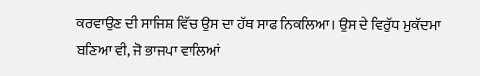ਕਰਵਾਉਣ ਦੀ ਸਾਜਿਸ਼ ਵਿੱਚ ਉਸ ਦਾ ਹੱਥ ਸਾਫ ਨਿਕਲਿਆ। ਉਸ ਦੇ ਵਿਰੁੱਧ ਮੁਕੱਦਮਾ ਬਣਿਆ ਵੀ, ਜੋ ਭਾਜਪਾ ਵਾਲਿਆਂ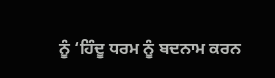ਨੂੰ ‘ਹਿੰਦੂ ਧਰਮ ਨੂੰ ਬਦਨਾਮ ਕਰਨ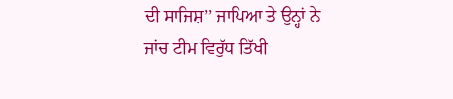ਦੀ ਸਾਜਿਸ਼’’ ਜਾਪਿਆ ਤੇ ਉਨ੍ਹਾਂ ਨੇ ਜਾਂਚ ਟੀਮ ਵਿਰੁੱਧ ਤਿੱਖੀ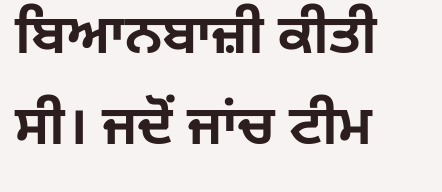ਬਿਆਨਬਾਜ਼ੀ ਕੀਤੀ ਸੀ। ਜਦੋਂ ਜਾਂਚ ਟੀਮ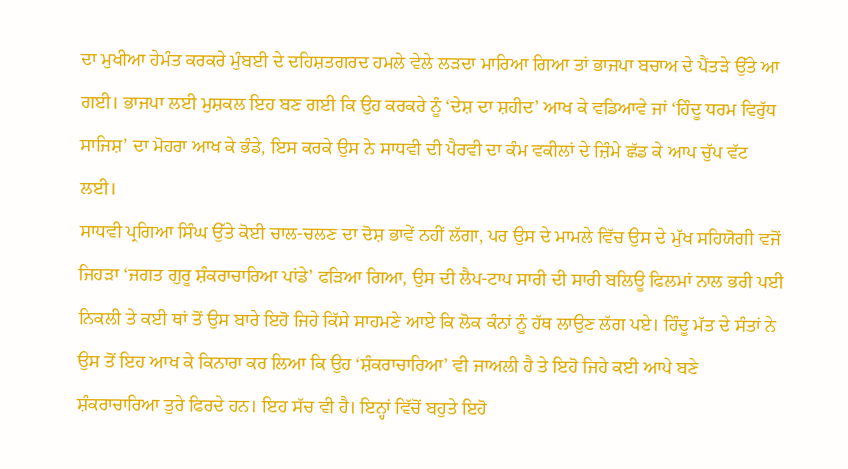ਦਾ ਮੁਖੀਆ ਹੇਮੰਤ ਕਰਕਰੇ ਮੁੰਬਈ ਦੇ ਦਹਿਸ਼ਤਗਰਦ ਹਮਲੇ ਵੇਲੇ ਲੜਦਾ ਮਾਰਿਆ ਗਿਆ ਤਾਂ ਭਾਜਪਾ ਬਚਾਅ ਦੇ ਪੈਂਤੜੇ ਉੱਤੇ ਆ ਗਈ। ਭਾਜਪਾ ਲਈ ਮੁਸ਼ਕਲ ਇਹ ਬਣ ਗਈ ਕਿ ਉਹ ਕਰਕਰੇ ਨੂੰ ‘ਦੇਸ਼ ਦਾ ਸ਼ਹੀਦ’ ਆਖ ਕੇ ਵਡਿਆਵੇ ਜਾਂ ‘ਹਿੰਦੂ ਧਰਮ ਵਿਰੁੱਧ ਸਾਜਿਸ਼’ ਦਾ ਮੋਹਰਾ ਆਖ ਕੇ ਭੰਡੇ, ਇਸ ਕਰਕੇ ਉਸ ਨੇ ਸਾਧਵੀ ਦੀ ਪੈਰਵੀ ਦਾ ਕੰਮ ਵਕੀਲਾਂ ਦੇ ਜ਼ਿੰਮੇ ਛੱਡ ਕੇ ਆਪ ਚੁੱਪ ਵੱਟ ਲਈ।
ਸਾਧਵੀ ਪ੍ਰਗਿਆ ਸਿੰਘ ਉੱਤੇ ਕੋਈ ਚਾਲ-ਚਲਣ ਦਾ ਦੋਸ਼ ਭਾਵੇਂ ਨਹੀਂ ਲੱਗਾ, ਪਰ ਉਸ ਦੇ ਮਾਮਲੇ ਵਿੱਚ ਉਸ ਦੇ ਮੁੱਖ ਸਹਿਯੋਗੀ ਵਜੋਂ ਜਿਹੜਾ ‘ਜਗਤ ਗੁਰੂ ਸ਼ੰਕਰਾਚਾਰਿਆ ਪਾਂਡੇ’ ਫੜਿਆ ਗਿਆ, ਉਸ ਦੀ ਲੈਪ-ਟਾਪ ਸਾਰੀ ਦੀ ਸਾਰੀ ਬਲਿਊ ਫਿਲਮਾਂ ਨਾਲ ਭਰੀ ਪਈ ਨਿਕਲੀ ਤੇ ਕਈ ਥਾਂ ਤੋਂ ਉਸ ਬਾਰੇ ਇਹੋ ਜਿਹੇ ਕਿੱਸੇ ਸਾਹਮਣੇ ਆਏ ਕਿ ਲੋਕ ਕੰਨਾਂ ਨੂੰ ਹੱਥ ਲਾਉਣ ਲੱਗ ਪਏ। ਹਿੰਦੂ ਮੱਤ ਦੇ ਸੰਤਾਂ ਨੇ ਉਸ ਤੋਂ ਇਹ ਆਖ ਕੇ ਕਿਨਾਰਾ ਕਰ ਲਿਆ ਕਿ ਉਹ ‘ਸ਼ੰਕਰਾਚਾਰਿਆ’ ਵੀ ਜਾਅਲੀ ਹੈ ਤੇ ਇਹੋ ਜਿਹੇ ਕਈ ਆਪੇ ਬਣੇ ਸ਼ੰਕਰਾਚਾਰਿਆ ਤੁਰੇ ਫਿਰਦੇ ਹਨ। ਇਹ ਸੱਚ ਵੀ ਹੈ। ਇਨ੍ਹਾਂ ਵਿੱਚੋਂ ਬਹੁਤੇ ਇਹੋ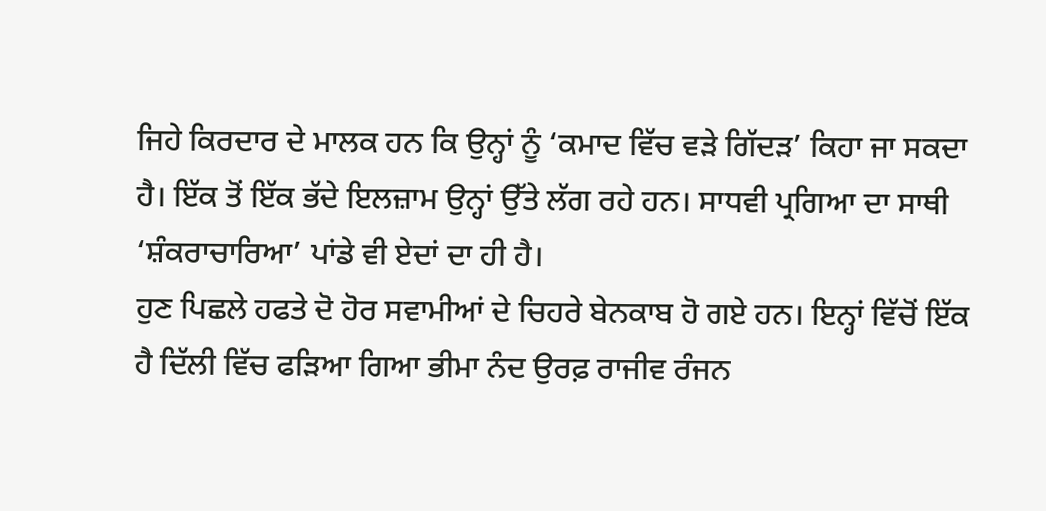ਜਿਹੇ ਕਿਰਦਾਰ ਦੇ ਮਾਲਕ ਹਨ ਕਿ ਉਨ੍ਹਾਂ ਨੂੰ ‘ਕਮਾਦ ਵਿੱਚ ਵੜੇ ਗਿੱਦੜ’ ਕਿਹਾ ਜਾ ਸਕਦਾ ਹੈ। ਇੱਕ ਤੋਂ ਇੱਕ ਭੱਦੇ ਇਲਜ਼ਾਮ ਉਨ੍ਹਾਂ ਉੱਤੇ ਲੱਗ ਰਹੇ ਹਨ। ਸਾਧਵੀ ਪ੍ਰਗਿਆ ਦਾ ਸਾਥੀ ‘ਸ਼ੰਕਰਾਚਾਰਿਆ’ ਪਾਂਡੇ ਵੀ ਏਦਾਂ ਦਾ ਹੀ ਹੈ।
ਹੁਣ ਪਿਛਲੇ ਹਫਤੇ ਦੋ ਹੋਰ ਸਵਾਮੀਆਂ ਦੇ ਚਿਹਰੇ ਬੇਨਕਾਬ ਹੋ ਗਏ ਹਨ। ਇਨ੍ਹਾਂ ਵਿੱਚੋਂ ਇੱਕ ਹੈ ਦਿੱਲੀ ਵਿੱਚ ਫੜਿਆ ਗਿਆ ਭੀਮਾ ਨੰਦ ਉਰਫ਼ ਰਾਜੀਵ ਰੰਜਨ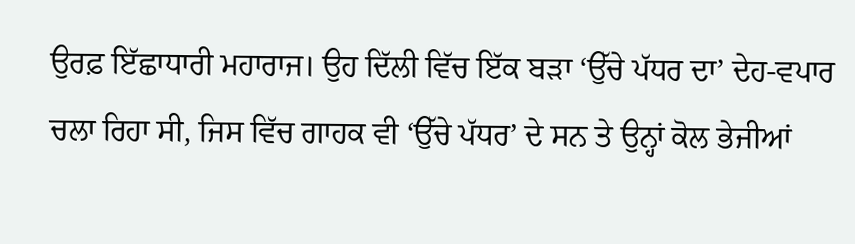ਉਰਫ਼ ਇੱਛਾਧਾਰੀ ਮਹਾਰਾਜ। ਉਹ ਦਿੱਲੀ ਵਿੱਚ ਇੱਕ ਬੜਾ ‘ਉੱਚੇ ਪੱਧਰ ਦਾ’ ਦੇਹ-ਵਪਾਰ ਚਲਾ ਰਿਹਾ ਸੀ, ਜਿਸ ਵਿੱਚ ਗਾਹਕ ਵੀ ‘ਉੱਚੇ ਪੱਧਰ’ ਦੇ ਸਨ ਤੇ ਉਨ੍ਹਾਂ ਕੋਲ ਭੇਜੀਆਂ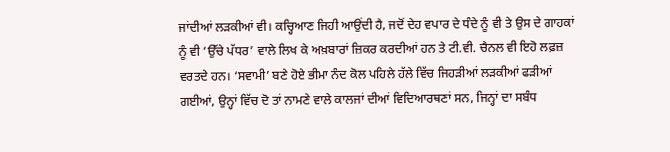ਜਾਂਦੀਆਂ ਲੜਕੀਆਂ ਵੀ। ਕਚ੍ਹਿਆਣ ਜਿਹੀ ਆਉਂਦੀ ਹੈ, ਜਦੋਂ ਦੇਹ ਵਪਾਰ ਦੇ ਧੰਦੇ ਨੂੰ ਵੀ ਤੇ ਉਸ ਦੇ ਗਾਹਕਾਂ ਨੂੰ ਵੀ ‘ਉੱਚੇ ਪੱਧਰ’ ਵਾਲੇ ਲਿਖ ਕੇ ਅਖ਼ਬਾਰਾਂ ਜ਼ਿਕਰ ਕਰਦੀਆਂ ਹਨ ਤੇ ਟੀ.ਵੀ. ਚੈਨਲ ਵੀ ਇਹੋ ਲਫ਼ਜ਼ ਵਰਤਦੇ ਹਨ। ‘ਸਵਾਮੀ’ ਬਣੇ ਹੋਏ ਭੀਮਾ ਨੰਦ ਕੋਲ ਪਹਿਲੇ ਹੱਲੇ ਵਿੱਚ ਜਿਹੜੀਆਂ ਲੜਕੀਆਂ ਫੜੀਆਂ ਗਈਆਂ, ਉਨ੍ਹਾਂ ਵਿੱਚ ਦੋ ਤਾਂ ਨਾਮਣੇ ਵਾਲੇ ਕਾਲਜਾਂ ਦੀਆਂ ਵਿਦਿਆਰਥਣਾਂ ਸਨ, ਜਿਨ੍ਹਾਂ ਦਾ ਸਬੰਧ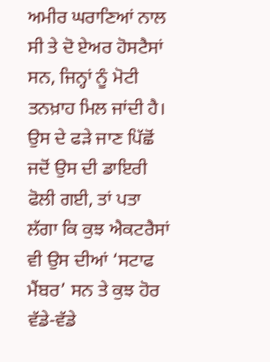ਅਮੀਰ ਘਰਾਣਿਆਂ ਨਾਲ ਸੀ ਤੇ ਦੋ ਏਅਰ ਹੋਸਟੈਸਾਂ ਸਨ, ਜਿਨ੍ਹਾਂ ਨੂੰ ਮੋਟੀ ਤਨਖ਼ਾਹ ਮਿਲ ਜਾਂਦੀ ਹੈ। ਉਸ ਦੇ ਫੜੇ ਜਾਣ ਪਿੱਛੋਂ ਜਦੋਂ ਉਸ ਦੀ ਡਾਇਰੀ ਫੋਲੀ ਗਈ, ਤਾਂ ਪਤਾ ਲੱਗਾ ਕਿ ਕੁਝ ਐਕਟਰੈਸਾਂ ਵੀ ਉਸ ਦੀਆਂ ‘ਸਟਾਫ ਮੈਂਬਰ’ ਸਨ ਤੇ ਕੁਝ ਹੋਰ ਵੱਡੇ-ਵੱਡੇ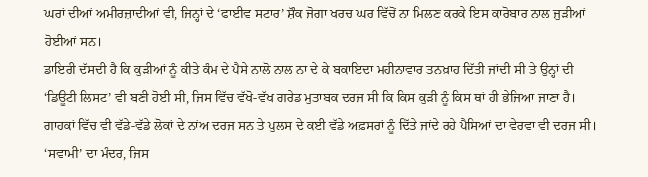ਘਰਾਂ ਦੀਆਂ ਅਮੀਰਜ਼ਾਦੀਆਂ ਵੀ, ਜਿਨ੍ਹਾਂ ਦੇ ‘ਫਾਈਵ ਸਟਾਰ’ ਸ਼ੌਕ ਜੋਗਾ ਖਰਚ ਘਰ ਵਿੱਚੋਂ ਨਾ ਮਿਲਣ ਕਰਕੇ ਇਸ ਕਾਰੋਬਾਰ ਨਾਲ ਜੁੜੀਆਂ ਹੋਈਆਂ ਸਨ।
ਡਾਇਰੀ ਦੱਸਦੀ ਹੈ ਕਿ ਕੁੜੀਆਂ ਨੂੰ ਕੀਤੇ ਕੰਮ ਦੇ ਪੈਸੇ ਨਾਲੋ ਨਾਲ ਨਾ ਦੇ ਕੇ ਬਕਾਇਦਾ ਮਹੀਨਾਵਾਰ ਤਨਖ਼ਾਹ ਦਿੱਤੀ ਜਾਂਦੀ ਸੀ ਤੇ ਉਨ੍ਹਾਂ ਦੀ ‘ਡਿਊਟੀ ਲਿਸਟ’ ਵੀ ਬਣੀ ਹੋਈ ਸੀ, ਜਿਸ ਵਿੱਚ ਵੱਖੋ-ਵੱਖ ਗਰੇਡ ਮੁਤਾਬਕ ਦਰਜ ਸੀ ਕਿ ਕਿਸ ਕੁੜੀ ਨੂੰ ਕਿਸ ਥਾਂ ਹੀ ਭੇਜਿਆ ਜਾਣਾ ਹੈ। ਗਾਹਕਾਂ ਵਿੱਚ ਵੀ ਵੱਡੇ-ਵੱਡੇ ਲੋਕਾਂ ਦੇ ਨਾਂਅ ਦਰਜ ਸਨ ਤੇ ਪੁਲਸ ਦੇ ਕਈ ਵੱਡੇ ਅਫ਼ਸਰਾਂ ਨੂੰ ਦਿੱਤੇ ਜਾਂਦੇ ਰਹੇ ਪੈਸਿਆਂ ਦਾ ਵੇਰਵਾ ਵੀ ਦਰਜ ਸੀ। ‘ਸਵਾਮੀ’ ਦਾ ਮੰਦਰ, ਜਿਸ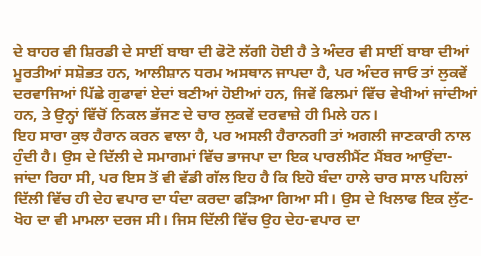ਦੇ ਬਾਹਰ ਵੀ ਸ਼ਿਰਡੀ ਦੇ ਸਾਈਂ ਬਾਬਾ ਦੀ ਫੋਟੋ ਲੱਗੀ ਹੋਈ ਹੈ ਤੇ ਅੰਦਰ ਵੀ ਸਾਈਂ ਬਾਬਾ ਦੀਆਂ ਮੂਰਤੀਆਂ ਸਸ਼ੋਭਤ ਹਨ, ਆਲੀਸ਼ਾਨ ਧਰਮ ਅਸਥਾਨ ਜਾਪਦਾ ਹੈ, ਪਰ ਅੰਦਰ ਜਾਓ ਤਾਂ ਲੁਕਵੇਂ ਦਰਵਾਜਿਆਂ ਪਿੱਛੇ ਗੁਫਾਵਾਂ ਏਦਾਂ ਬਣੀਆਂ ਹੋਈਆਂ ਹਨ, ਜਿਵੇਂ ਫਿਲਮਾਂ ਵਿੱਚ ਵੇਖੀਆਂ ਜਾਂਦੀਆਂ ਹਨ, ਤੇ ਉਨ੍ਹਾਂ ਵਿੱਚੋਂ ਨਿਕਲ ਭੱਜਣ ਦੇ ਚਾਰ ਲੁਕਵੇਂ ਦਰਵਾਜ਼ੇ ਹੀ ਮਿਲੇ ਹਨ।
ਇਹ ਸਾਰਾ ਕੁਝ ਹੈਰਾਨ ਕਰਨ ਵਾਲਾ ਹੈ, ਪਰ ਅਸਲੀ ਹੈਰਾਨਗੀ ਤਾਂ ਅਗਲੀ ਜਾਣਕਾਰੀ ਨਾਲ ਹੁੰਦੀ ਹੈ। ਉਸ ਦੇ ਦਿੱਲੀ ਦੇ ਸਮਾਗਮਾਂ ਵਿੱਚ ਭਾਜਪਾ ਦਾ ਇਕ ਪਾਰਲੀਮੈਂਟ ਮੈਂਬਰ ਆਉਂਦਾ-ਜਾਂਦਾ ਰਿਹਾ ਸੀ, ਪਰ ਇਸ ਤੋਂ ਵੀ ਵੱਡੀ ਗੱਲ ਇਹ ਹੈ ਕਿ ਇਹੋ ਬੰਦਾ ਹਾਲੇ ਚਾਰ ਸਾਲ ਪਹਿਲਾਂ ਦਿੱਲੀ ਵਿੱਚ ਹੀ ਦੇਹ ਵਪਾਰ ਦਾ ਧੰਦਾ ਕਰਦਾ ਫੜਿਆ ਗਿਆ ਸੀ। ਉਸ ਦੇ ਖਿਲਾਫ ਇਕ ਲੁੱਟ-ਖੋਹ ਦਾ ਵੀ ਮਾਮਲਾ ਦਰਜ ਸੀ। ਜਿਸ ਦਿੱਲੀ ਵਿੱਚ ਉਹ ਦੇਹ-ਵਪਾਰ ਦਾ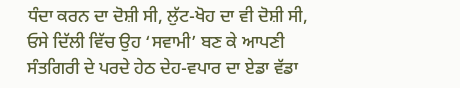ਧੰਦਾ ਕਰਨ ਦਾ ਦੋਸ਼ੀ ਸੀ, ਲੁੱਟ-ਖੋਹ ਦਾ ਵੀ ਦੋਸ਼ੀ ਸੀ, ਓਸੇ ਦਿੱਲੀ ਵਿੱਚ ਉਹ ‘ਸਵਾਮੀ’ ਬਣ ਕੇ ਆਪਣੀ ਸੰਤਗਿਰੀ ਦੇ ਪਰਦੇ ਹੇਠ ਦੇਹ-ਵਪਾਰ ਦਾ ਏਡਾ ਵੱਡਾ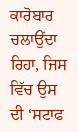ਕਾਰੋਬਾਰ ਚਲਾਉਂਦਾ ਰਿਹਾ, ਜਿਸ ਵਿੱਚ ਉਸ ਦੀ ‘ਸਟਾਫ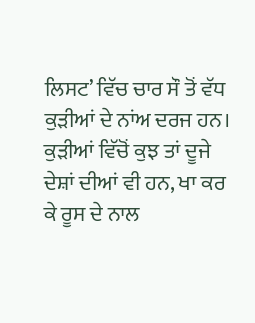ਲਿਸਟ’ ਵਿੱਚ ਚਾਰ ਸੌ ਤੋਂ ਵੱਧ ਕੁੜੀਆਂ ਦੇ ਨਾਂਅ ਦਰਜ ਹਨ। ਕੁੜੀਆਂ ਵਿੱਚੋਂ ਕੁਝ ਤਾਂ ਦੂਜੇ ਦੇਸ਼ਾਂ ਦੀਆਂ ਵੀ ਹਨ, ਖਾ ਕਰ ਕੇ ਰੂਸ ਦੇ ਨਾਲ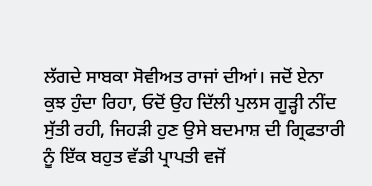ਲੱਗਦੇ ਸਾਬਕਾ ਸੋਵੀਅਤ ਰਾਜਾਂ ਦੀਆਂ। ਜਦੋਂ ਏਨਾ ਕੁਝ ਹੁੰਦਾ ਰਿਹਾ, ਓਦੋਂ ਉਹ ਦਿੱਲੀ ਪੁਲਸ ਗੂੜ੍ਹੀ ਨੀਂਦ ਸੁੱਤੀ ਰਹੀ, ਜਿਹੜੀ ਹੁਣ ਉਸੇ ਬਦਮਾਸ਼ ਦੀ ਗ੍ਰਿਫਤਾਰੀ ਨੂੰ ਇੱਕ ਬਹੁਤ ਵੱਡੀ ਪ੍ਰਾਪਤੀ ਵਜੋਂ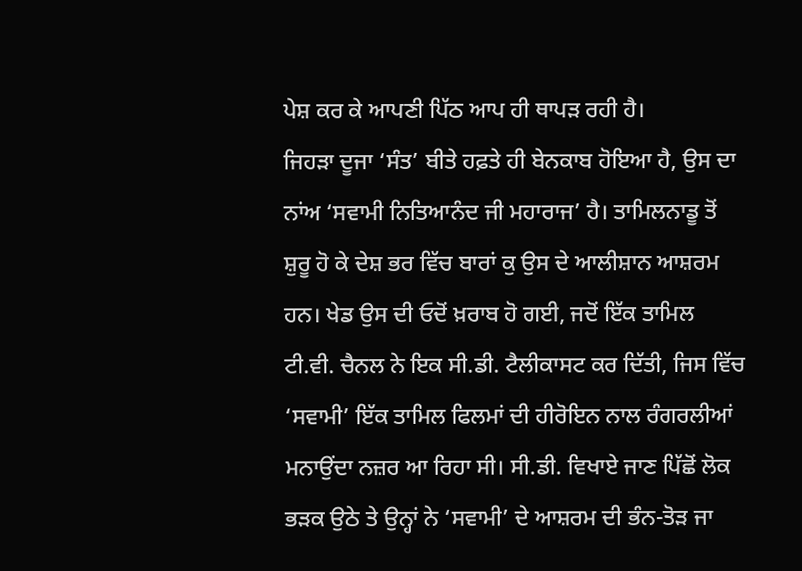ਪੇਸ਼ ਕਰ ਕੇ ਆਪਣੀ ਪਿੱਠ ਆਪ ਹੀ ਥਾਪੜ ਰਹੀ ਹੈ।
ਜਿਹੜਾ ਦੂਜਾ ‘ਸੰਤ’ ਬੀਤੇ ਹਫ਼ਤੇ ਹੀ ਬੇਨਕਾਬ ਹੋਇਆ ਹੈ, ਉਸ ਦਾ ਨਾਂਅ ‘ਸਵਾਮੀ ਨਿਤਿਆਨੰਦ ਜੀ ਮਹਾਰਾਜ’ ਹੈ। ਤਾਮਿਲਨਾਡੂ ਤੋਂ ਸ਼ੁਰੂ ਹੋ ਕੇ ਦੇਸ਼ ਭਰ ਵਿੱਚ ਬਾਰਾਂ ਕੁ ਉਸ ਦੇ ਆਲੀਸ਼ਾਨ ਆਸ਼ਰਮ ਹਨ। ਖੇਡ ਉਸ ਦੀ ਓਦੋਂ ਖ਼ਰਾਬ ਹੋ ਗਈ, ਜਦੋਂ ਇੱਕ ਤਾਮਿਲ ਟੀ.ਵੀ. ਚੈਨਲ ਨੇ ਇਕ ਸੀ.ਡੀ. ਟੈਲੀਕਾਸਟ ਕਰ ਦਿੱਤੀ, ਜਿਸ ਵਿੱਚ ‘ਸਵਾਮੀ’ ਇੱਕ ਤਾਮਿਲ ਫਿਲਮਾਂ ਦੀ ਹੀਰੋਇਨ ਨਾਲ ਰੰਗਰਲੀਆਂ ਮਨਾਉਂਦਾ ਨਜ਼ਰ ਆ ਰਿਹਾ ਸੀ। ਸੀ.ਡੀ. ਵਿਖਾਏ ਜਾਣ ਪਿੱਛੋਂ ਲੋਕ ਭੜਕ ਉਠੇ ਤੇ ਉਨ੍ਹਾਂ ਨੇ ‘ਸਵਾਮੀ’ ਦੇ ਆਸ਼ਰਮ ਦੀ ਭੰਨ-ਤੋੜ ਜਾ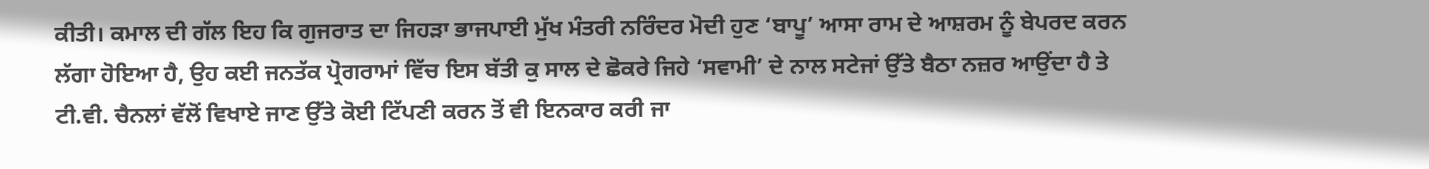ਕੀਤੀ। ਕਮਾਲ ਦੀ ਗੱਲ ਇਹ ਕਿ ਗੁਜਰਾਤ ਦਾ ਜਿਹੜਾ ਭਾਜਪਾਈ ਮੁੱਖ ਮੰਤਰੀ ਨਰਿੰਦਰ ਮੋਦੀ ਹੁਣ ‘ਬਾਪੂ’ ਆਸਾ ਰਾਮ ਦੇ ਆਸ਼ਰਮ ਨੂੰ ਬੇਪਰਦ ਕਰਨ ਲੱਗਾ ਹੋਇਆ ਹੈ, ਉਹ ਕਈ ਜਨਤੱਕ ਪ੍ਰੋਗਰਾਮਾਂ ਵਿੱਚ ਇਸ ਬੱਤੀ ਕੁ ਸਾਲ ਦੇ ਛੋਕਰੇ ਜਿਹੇ ‘ਸਵਾਮੀ’ ਦੇ ਨਾਲ ਸਟੇਜਾਂ ਉੱਤੇ ਬੈਠਾ ਨਜ਼ਰ ਆਉਂਦਾ ਹੈ ਤੇ ਟੀ.ਵੀ. ਚੈਨਲਾਂ ਵੱਲੋਂ ਵਿਖਾਏ ਜਾਣ ਉੱਤੇ ਕੋਈ ਟਿੱਪਣੀ ਕਰਨ ਤੋਂ ਵੀ ਇਨਕਾਰ ਕਰੀ ਜਾ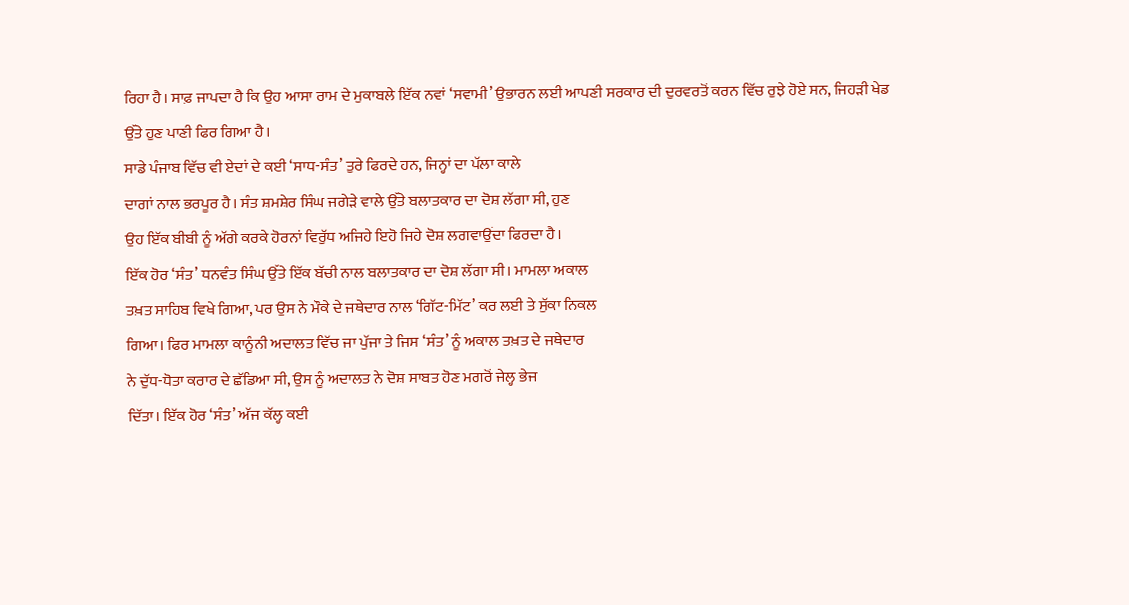ਰਿਹਾ ਹੈ। ਸਾਫ਼ ਜਾਪਦਾ ਹੈ ਕਿ ਉਹ ਆਸਾ ਰਾਮ ਦੇ ਮੁਕਾਬਲੇ ਇੱਕ ਨਵਾਂ ‘ਸਵਾਮੀ’ ਉਭਾਰਨ ਲਈ ਆਪਣੀ ਸਰਕਾਰ ਦੀ ਦੁਰਵਰਤੋਂ ਕਰਨ ਵਿੱਚ ਰੁਝੇ ਹੋਏ ਸਨ, ਜਿਹੜੀ ਖੇਡ ਉੱਤੇ ਹੁਣ ਪਾਣੀ ਫਿਰ ਗਿਆ ਹੈ।
ਸਾਡੇ ਪੰਜਾਬ ਵਿੱਚ ਵੀ ਏਦਾਂ ਦੇ ਕਈ ‘ਸਾਧ-ਸੰਤ’ ਤੁਰੇ ਫਿਰਦੇ ਹਨ, ਜਿਨ੍ਹਾਂ ਦਾ ਪੱਲਾ ਕਾਲੇ
ਦਾਗਾਂ ਨਾਲ ਭਰਪੂਰ ਹੈ। ਸੰਤ ਸ਼ਮਸ਼ੇਰ ਸਿੰਘ ਜਗੇੜੇ ਵਾਲੇ ਉੱਤੇ ਬਲਾਤਕਾਰ ਦਾ ਦੋਸ਼ ਲੱਗਾ ਸੀ, ਹੁਣ
ਉਹ ਇੱਕ ਬੀਬੀ ਨੂੰ ਅੱਗੇ ਕਰਕੇ ਹੋਰਨਾਂ ਵਿਰੁੱਧ ਅਜਿਹੇ ਇਹੋ ਜਿਹੇ ਦੋਸ਼ ਲਗਵਾਉਂਦਾ ਫਿਰਦਾ ਹੈ।
ਇੱਕ ਹੋਰ ‘ਸੰਤ’ ਧਨਵੰਤ ਸਿੰਘ ਉੱਤੇ ਇੱਕ ਬੱਚੀ ਨਾਲ ਬਲਾਤਕਾਰ ਦਾ ਦੋਸ਼ ਲੱਗਾ ਸੀ। ਮਾਮਲਾ ਅਕਾਲ
ਤਖ਼ਤ ਸਾਹਿਬ ਵਿਖੇ ਗਿਆ, ਪਰ ਉਸ ਨੇ ਮੌਕੇ ਦੇ ਜਥੇਦਾਰ ਨਾਲ ‘ਗਿੱਟ-ਮਿੱਟ’ ਕਰ ਲਈ ਤੇ ਸੁੱਕਾ ਨਿਕਲ
ਗਿਆ। ਫਿਰ ਮਾਮਲਾ ਕਾਨੂੰਨੀ ਅਦਾਲਤ ਵਿੱਚ ਜਾ ਪੁੱਜਾ ਤੇ ਜਿਸ ‘ਸੰਤ’ ਨੂੰ ਅਕਾਲ ਤਖ਼ਤ ਦੇ ਜਥੇਦਾਰ
ਨੇ ਦੁੱਧ-ਧੋਤਾ ਕਰਾਰ ਦੇ ਛੱਡਿਆ ਸੀ, ਉਸ ਨੂੰ ਅਦਾਲਤ ਨੇ ਦੋਸ਼ ਸਾਬਤ ਹੋਣ ਮਗਰੋਂ ਜੇਲ੍ਹ ਭੇਜ
ਦਿੱਤਾ। ਇੱਕ ਹੋਰ ‘ਸੰਤ’ ਅੱਜ ਕੱਲ੍ਹ ਕਈ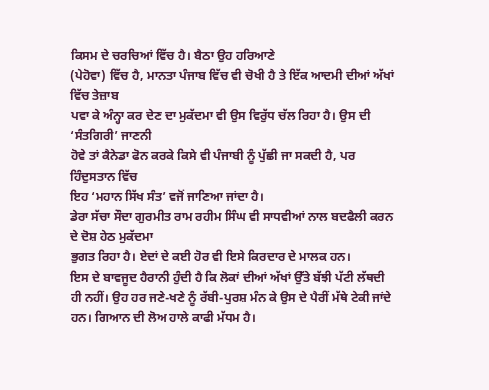ਕਿਸਮ ਦੇ ਚਰਚਿਆਂ ਵਿੱਚ ਹੈ। ਬੈਠਾ ਉਹ ਹਰਿਆਣੇ
(ਪੇਹੋਵਾ) ਵਿੱਚ ਹੈ, ਮਾਨਤਾ ਪੰਜਾਬ ਵਿੱਚ ਵੀ ਚੋਖੀ ਹੈ ਤੇ ਇੱਕ ਆਦਮੀ ਦੀਆਂ ਅੱਖਾਂ ਵਿੱਚ ਤੇਜ਼ਾਬ
ਪਵਾ ਕੇ ਅੰਨ੍ਹਾ ਕਰ ਦੇਣ ਦਾ ਮੁਕੱਦਮਾ ਵੀ ਉਸ ਵਿਰੁੱਧ ਚੱਲ ਰਿਹਾ ਹੈ। ਉਸ ਦੀ ‘ਸੰਤਗਿਰੀ’ ਜਾਣਨੀ
ਹੋਵੇ ਤਾਂ ਕੈਨੇਡਾ ਫੋਨ ਕਰਕੇ ਕਿਸੇ ਵੀ ਪੰਜਾਬੀ ਨੂੰ ਪੁੱਛੀ ਜਾ ਸਕਦੀ ਹੈ, ਪਰ ਹਿੰਦੁਸਤਾਨ ਵਿੱਚ
ਇਹ ‘ਮਹਾਨ ਸਿੱਖ ਸੰਤ’ ਵਜੋਂ ਜਾਣਿਆ ਜਾਂਦਾ ਹੈ।
ਡੇਰਾ ਸੱਚਾ ਸੌਦਾ ਗੁਰਮੀਤ ਰਾਮ ਰਹੀਮ ਸਿੰਘ ਵੀ ਸਾਧਵੀਆਂ ਨਾਲ ਬਦਫੈਲੀ ਕਰਨ ਦੇ ਦੋਸ਼ ਹੇਠ ਮੁਕੱਦਮਾ
ਭੁਗਤ ਰਿਹਾ ਹੈ। ਏਦਾਂ ਦੇ ਕਈ ਹੋਰ ਵੀ ਇਸੇ ਕਿਰਦਾਰ ਦੇ ਮਾਲਕ ਹਨ।
ਇਸ ਦੇ ਬਾਵਜੂਦ ਹੈਰਾਨੀ ਹੁੰਦੀ ਹੈ ਕਿ ਲੋਕਾਂ ਦੀਆਂ ਅੱਖਾਂ ਉੱਤੇ ਬੱਝੀ ਪੱਟੀ ਲੱਥਦੀ ਹੀ ਨਹੀਂ। ਉਹ ਹਰ ਜਣੇ-ਖਣੇ ਨੂੰ ਰੱਬੀ-ਪੁਰਸ਼ ਮੰਨ ਕੇ ਉਸ ਦੇ ਪੈਰੀਂ ਮੱਥੇ ਟੇਕੀ ਜਾਂਦੇ ਹਨ। ਗਿਆਨ ਦੀ ਲੋਅ ਹਾਲੇ ਕਾਫੀ ਮੱਧਮ ਹੈ।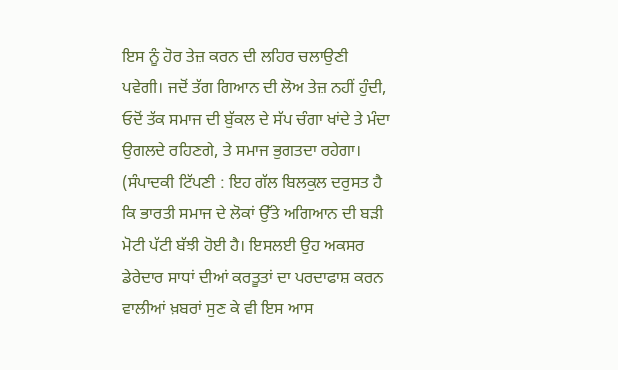ਇਸ ਨੂੰ ਹੋਰ ਤੇਜ਼ ਕਰਨ ਦੀ ਲਹਿਰ ਚਲਾਉਣੀ ਪਵੇਗੀ। ਜਦੋਂ ਤੱਗ ਗਿਆਨ ਦੀ ਲੋਅ ਤੇਜ਼ ਨਹੀਂ ਹੁੰਦੀ, ਓਦੋਂ ਤੱਕ ਸਮਾਜ ਦੀ ਬੁੱਕਲ ਦੇ ਸੱਪ ਚੰਗਾ ਖਾਂਦੇ ਤੇ ਮੰਦਾ ਉਗਲਦੇ ਰਹਿਣਗੇ, ਤੇ ਸਮਾਜ ਭੁਗਤਦਾ ਰਹੇਗਾ।
(ਸੰਪਾਦਕੀ ਟਿੱਪਣੀ : ਇਹ ਗੱਲ ਬਿਲਕੁਲ ਦਰੁਸਤ ਹੈ ਕਿ ਭਾਰਤੀ ਸਮਾਜ ਦੇ ਲੋਕਾਂ ਉੱਤੇ ਅਗਿਆਨ ਦੀ ਬੜੀ ਮੋਟੀ ਪੱਟੀ ਬੱਝੀ ਹੋਈ ਹੈ। ਇਸਲਈ ਉਹ ਅਕਸਰ ਡੇਰੇਦਾਰ ਸਾਧਾਂ ਦੀਆਂ ਕਰਤੂਤਾਂ ਦਾ ਪਰਦਾਫਾਸ਼ ਕਰਨ ਵਾਲੀਆਂ ਖ਼ਬਰਾਂ ਸੁਣ ਕੇ ਵੀ ਇਸ ਆਸ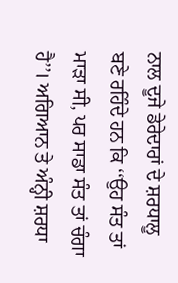ਨਾਲ ਦੂਜੇ ਡੇਰੇਦਾਰਾਂ ਦੇ ਸ਼ਰਧਾਲੂ ਬਣੇ ਰਹਿੰਦੇ ਹਨ ਕਿ ‘‘ਉਹ ਸੰਤ ਤਾਂ ਮਾੜਾ ਸੀ, ਪਰ ਸਾਡਾ ਸੰਤ ਤਾਂ ਚੰਗਾ ਹੈ’’। ਅਗਿਆਨ ਤੇ ਅੰਨ੍ਹੀ ਸ਼ਰਧਾ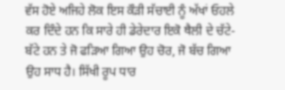ਵੱਸ ਹੋਏ ਅਜਿਹੇ ਲੋਕ ਇਸ ਕੌੜੀ ਸੱਚਾਈ ਨੂੰ ਅੱਖਾਂ ਓਹਲੇ ਕਰ ਦਿੰਦੇ ਹਨ ਕਿ ਸਾਰੇ ਹੀ ਡੇਰੇਦਾਰ ਇਕੋ ਥੈਲੀ ਦੇ ਚੱਟੇ-ਬੱਟੇ ਹਨ ਤੇ ਜੋ ਫੜਿਆ ਗਿਆ ਉਹ ਚੋਰ, ਜੋ ਬੱਚ ਗਿਆ ਉਹ ਸਾਧ ਹੈ। ਸਿੱਖੀ ਰੂਪ ਧਾਰ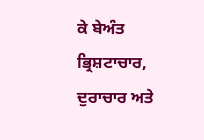ਕੇ ਬੇਅੰਤ ਭ੍ਰਿਸ਼ਟਾਚਾਰ, ਦੁਰਾਚਾਰ ਅਤੇ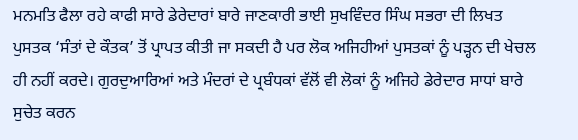ਮਨਮਤਿ ਫੈਲਾ ਰਹੇ ਕਾਫੀ ਸਾਰੇ ਡੇਰੇਦਾਰਾਂ ਬਾਰੇ ਜਾਣਕਾਰੀ ਭਾਈ ਸੁਖਵਿੰਦਰ ਸਿੰਘ ਸਭਰਾ ਦੀ ਲਿਖਤ ਪੁਸਤਕ ‘ਸੰਤਾਂ ਦੇ ਕੌਤਕ’ ਤੋਂ ਪ੍ਰਾਪਤ ਕੀਤੀ ਜਾ ਸਕਦੀ ਹੈ ਪਰ ਲੋਕ ਅਜਿਹੀਆਂ ਪੁਸਤਕਾਂ ਨੂੰ ਪੜ੍ਹਨ ਦੀ ਖੇਚਲ ਹੀ ਨਹੀਂ ਕਰਦੇ। ਗੁਰਦੁਆਰਿਆਂ ਅਤੇ ਮੰਦਰਾਂ ਦੇ ਪ੍ਰਬੰਧਕਾਂ ਵੱਲੋਂ ਵੀ ਲੋਕਾਂ ਨੂੰ ਅਜਿਹੇ ਡੇਰੇਦਾਰ ਸਾਧਾਂ ਬਾਰੇ ਸੁਚੇਤ ਕਰਨ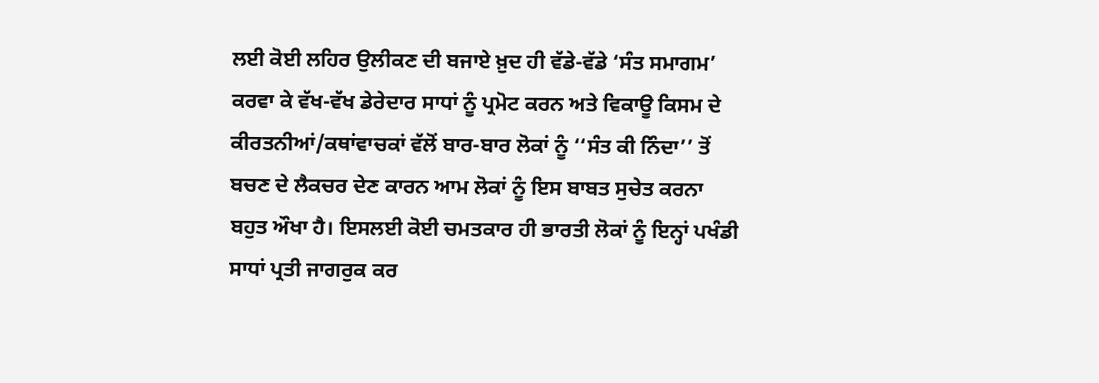ਲਈ ਕੋਈ ਲਹਿਰ ਉਲੀਕਣ ਦੀ ਬਜਾਏ ਖ਼ੁਦ ਹੀ ਵੱਡੇ-ਵੱਡੇ ‘ਸੰਤ ਸਮਾਗਮ’ ਕਰਵਾ ਕੇ ਵੱਖ-ਵੱਖ ਡੇਰੇਦਾਰ ਸਾਧਾਂ ਨੂੰ ਪ੍ਰਮੋਟ ਕਰਨ ਅਤੇ ਵਿਕਾਊ ਕਿਸਮ ਦੇ ਕੀਰਤਨੀਆਂ/ਕਥਾਂਵਾਚਕਾਂ ਵੱਲੋਂ ਬਾਰ-ਬਾਰ ਲੋਕਾਂ ਨੂੰ ‘‘ਸੰਤ ਕੀ ਨਿੰਦਾ’’ ਤੋਂ ਬਚਣ ਦੇ ਲੈਕਚਰ ਦੇਣ ਕਾਰਨ ਆਮ ਲੋਕਾਂ ਨੂੰ ਇਸ ਬਾਬਤ ਸੁਚੇਤ ਕਰਨਾ ਬਹੁਤ ਔਖਾ ਹੈ। ਇਸਲਈ ਕੋਈ ਚਮਤਕਾਰ ਹੀ ਭਾਰਤੀ ਲੋਕਾਂ ਨੂੰ ਇਨ੍ਹਾਂ ਪਖੰਡੀ ਸਾਧਾਂ ਪ੍ਰਤੀ ਜਾਗਰੁਕ ਕਰ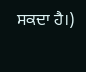ਸਕਦਾ ਹੈ।)